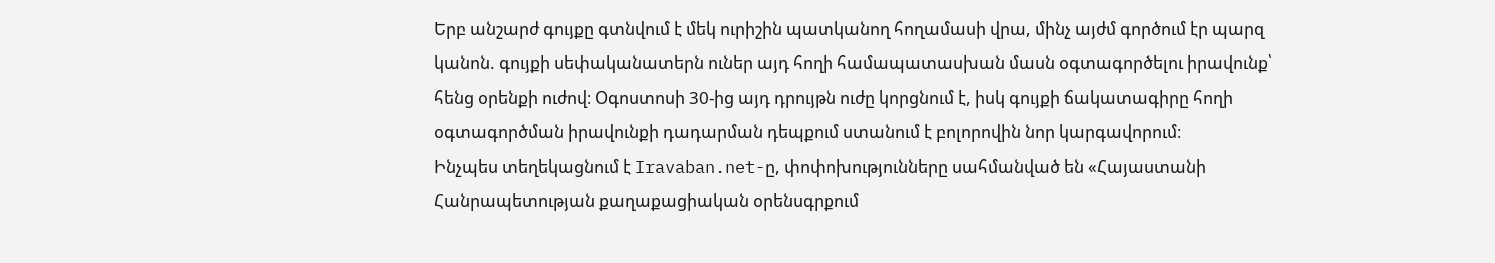Երբ անշարժ գույքը գտնվում է մեկ ուրիշին պատկանող հողամասի վրա, մինչ այժմ գործում էր պարզ կանոն. գույքի սեփականատերն ուներ այդ հողի համապատասխան մասն օգտագործելու իրավունք՝ հենց օրենքի ուժով։ Օգոստոսի 30-ից այդ դրույթն ուժը կորցնում է, իսկ գույքի ճակատագիրը հողի օգտագործման իրավունքի դադարման դեպքում ստանում է բոլորովին նոր կարգավորում։
Ինչպես տեղեկացնում է Iravaban.net-ը, փոփոխությունները սահմանված են «Հայաստանի Հանրապետության քաղաքացիական օրենսգրքում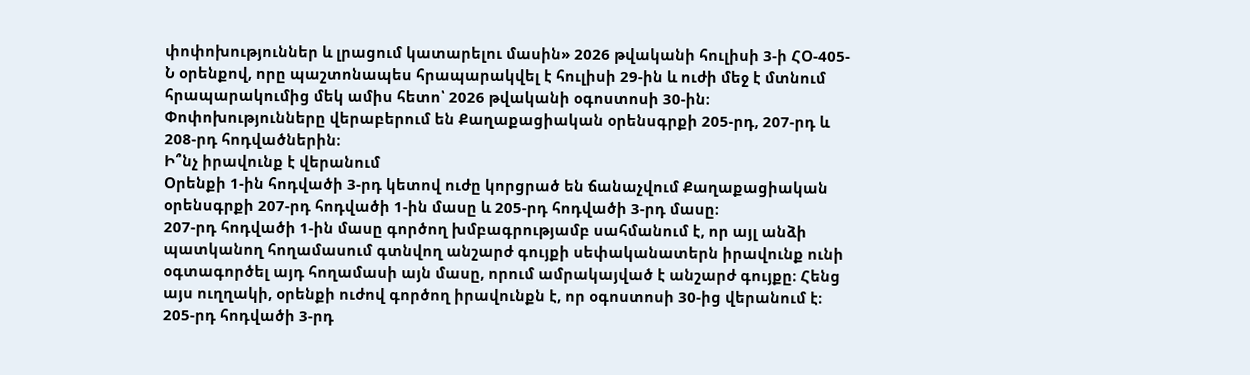փոփոխություններ և լրացում կատարելու մասին» 2026 թվականի հուլիսի 3-ի ՀՕ-405-Ն օրենքով, որը պաշտոնապես հրապարակվել է հուլիսի 29-ին և ուժի մեջ է մտնում հրապարակումից մեկ ամիս հետո՝ 2026 թվականի օգոստոսի 30-ին։ Փոփոխությունները վերաբերում են Քաղաքացիական օրենսգրքի 205-րդ, 207-րդ և 208-րդ հոդվածներին։
Ի՞նչ իրավունք է վերանում
Օրենքի 1-ին հոդվածի 3-րդ կետով ուժը կորցրած են ճանաչվում Քաղաքացիական օրենսգրքի 207-րդ հոդվածի 1-ին մասը և 205-րդ հոդվածի 3-րդ մասը։
207-րդ հոդվածի 1-ին մասը գործող խմբագրությամբ սահմանում է, որ այլ անձի պատկանող հողամասում գտնվող անշարժ գույքի սեփականատերն իրավունք ունի օգտագործել այդ հողամասի այն մասը, որում ամրակայված է անշարժ գույքը։ Հենց այս ուղղակի, օրենքի ուժով գործող իրավունքն է, որ օգոստոսի 30-ից վերանում է։
205-րդ հոդվածի 3-րդ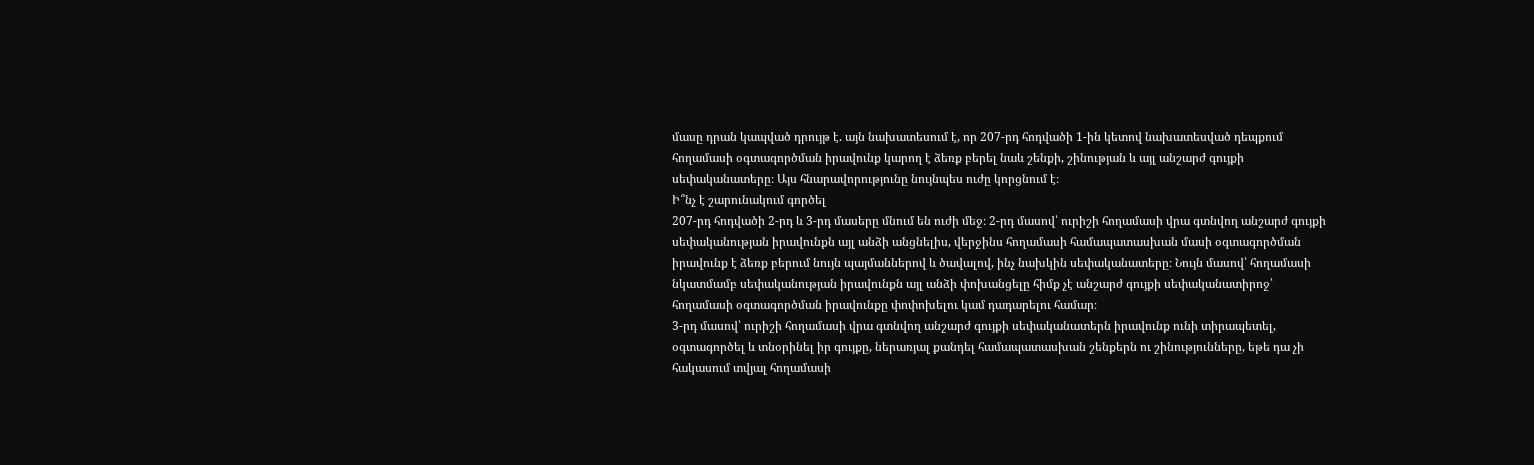մասը դրան կապված դրույթ է. այն նախատեսում է, որ 207-րդ հոդվածի 1-ին կետով նախատեսված դեպքում հողամասի օգտագործման իրավունք կարող է ձեռք բերել նաև շենքի, շինության և այլ անշարժ գույքի սեփականատերը։ Այս հնարավորությունը նույնպես ուժը կորցնում է։
Ի՞նչ է շարունակում գործել
207-րդ հոդվածի 2-րդ և 3-րդ մասերը մնում են ուժի մեջ։ 2-րդ մասով՝ ուրիշի հողամասի վրա գտնվող անշարժ գույքի սեփականության իրավունքն այլ անձի անցնելիս, վերջինս հողամասի համապատասխան մասի օգտագործման իրավունք է ձեռք բերում նույն պայմաններով և ծավալով, ինչ նախկին սեփականատերը։ Նույն մասով՝ հողամասի նկատմամբ սեփականության իրավունքն այլ անձի փոխանցելը հիմք չէ անշարժ գույքի սեփականատիրոջ՝ հողամասի օգտագործման իրավունքը փոփոխելու կամ դադարելու համար։
3-րդ մասով՝ ուրիշի հողամասի վրա գտնվող անշարժ գույքի սեփականատերն իրավունք ունի տիրապետել, օգտագործել և տնօրինել իր գույքը, ներառյալ քանդել համապատասխան շենքերն ու շինությունները, եթե դա չի հակասում տվյալ հողամասի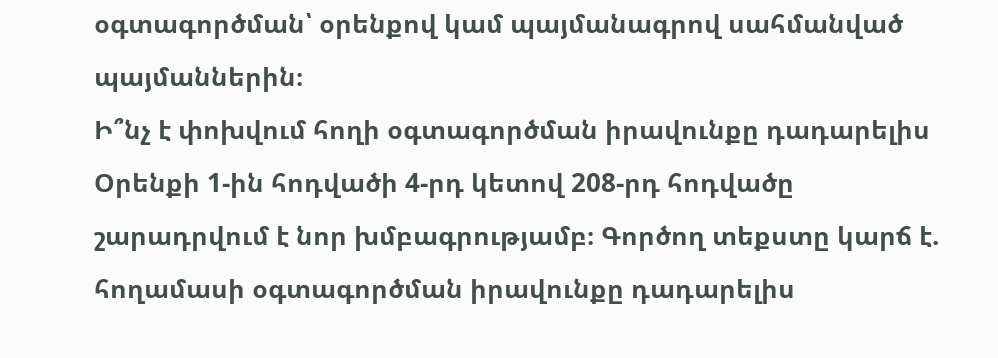օգտագործման՝ օրենքով կամ պայմանագրով սահմանված պայմաններին։
Ի՞նչ է փոխվում հողի օգտագործման իրավունքը դադարելիս
Օրենքի 1-ին հոդվածի 4-րդ կետով 208-րդ հոդվածը շարադրվում է նոր խմբագրությամբ։ Գործող տեքստը կարճ է. հողամասի օգտագործման իրավունքը դադարելիս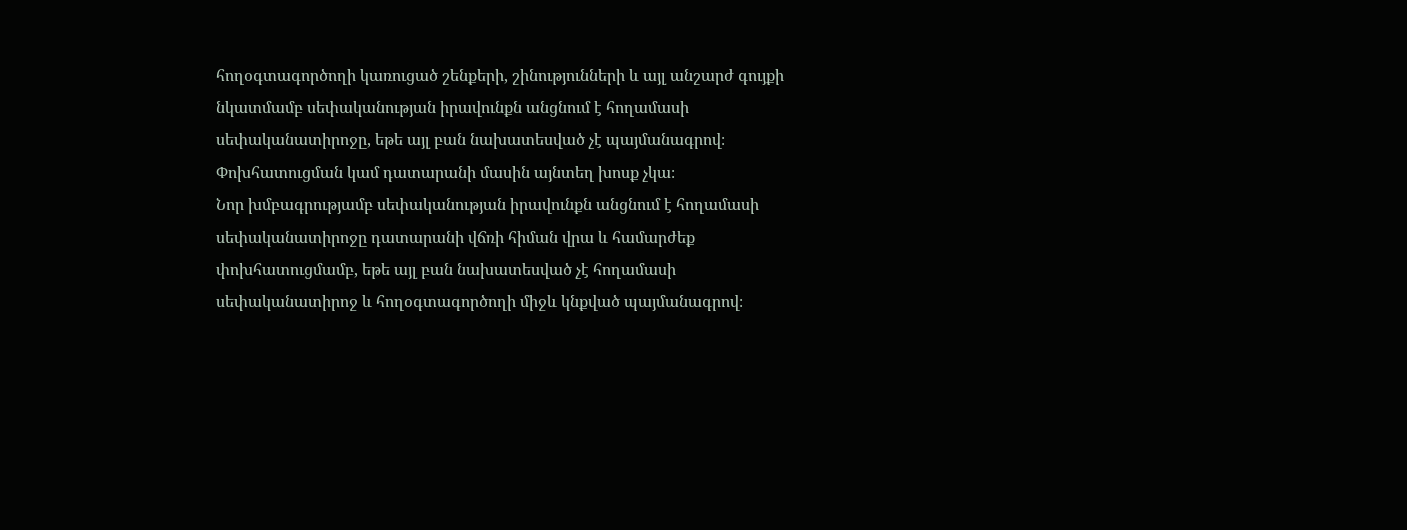հողօգտագործողի կառուցած շենքերի, շինությունների և այլ անշարժ գույքի նկատմամբ սեփականության իրավունքն անցնում է հողամասի սեփականատիրոջը, եթե այլ բան նախատեսված չէ պայմանագրով։ Փոխհատուցման կամ դատարանի մասին այնտեղ խոսք չկա։
Նոր խմբագրությամբ սեփականության իրավունքն անցնում է հողամասի սեփականատիրոջը դատարանի վճռի հիման վրա և համարժեք փոխհատուցմամբ, եթե այլ բան նախատեսված չէ հողամասի սեփականատիրոջ և հողօգտագործողի միջև կնքված պայմանագրով։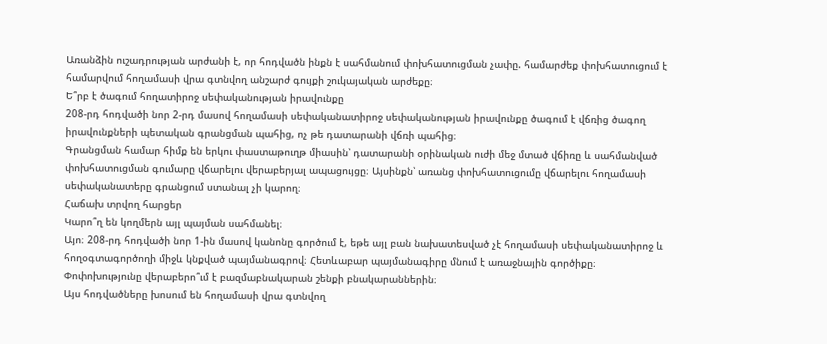Առանձին ուշադրության արժանի է, որ հոդվածն ինքն է սահմանում փոխհատուցման չափը. համարժեք փոխհատուցում է համարվում հողամասի վրա գտնվող անշարժ գույքի շուկայական արժեքը։
Ե՞րբ է ծագում հողատիրոջ սեփականության իրավունքը
208-րդ հոդվածի նոր 2-րդ մասով հողամասի սեփականատիրոջ սեփականության իրավունքը ծագում է վճռից ծագող իրավունքների պետական գրանցման պահից, ոչ թե դատարանի վճռի պահից։
Գրանցման համար հիմք են երկու փաստաթուղթ միասին՝ դատարանի օրինական ուժի մեջ մտած վճիռը և սահմանված փոխհատուցման գումարը վճարելու վերաբերյալ ապացույցը։ Այսինքն՝ առանց փոխհատուցումը վճարելու հողամասի սեփականատերը գրանցում ստանալ չի կարող։
Հաճախ տրվող հարցեր
Կարո՞ղ են կողմերն այլ պայման սահմանել։
Այո։ 208-րդ հոդվածի նոր 1-ին մասով կանոնը գործում է, եթե այլ բան նախատեսված չէ հողամասի սեփականատիրոջ և հողօգտագործողի միջև կնքված պայմանագրով։ Հետևաբար պայմանագիրը մնում է առաջնային գործիքը։
Փոփոխությունը վերաբերո՞ւմ է բազմաբնակարան շենքի բնակարաններին։
Այս հոդվածները խոսում են հողամասի վրա գտնվող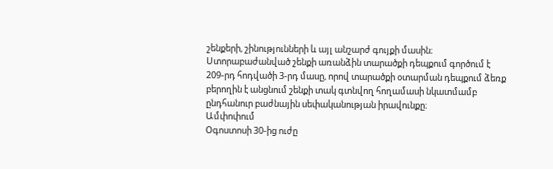շենքերի, շինությունների և այլ անշարժ գույքի մասին։ Ստորաբաժանված շենքի առանձին տարածքի դեպքում գործում է 209-րդ հոդվածի 3-րդ մասը, որով տարածքի օտարման դեպքում ձեռք բերողին է անցնում շենքի տակ գտնվող հողամասի նկատմամբ ընդհանուր բաժնային սեփականության իրավունքը։
Ամփոփում
Օգոստոսի 30-ից ուժը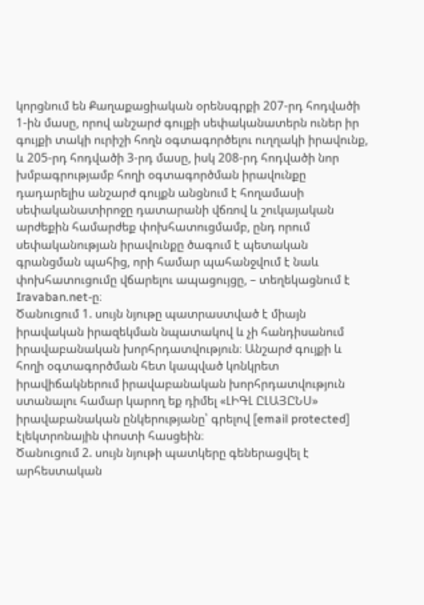կորցնում են Քաղաքացիական օրենսգրքի 207-րդ հոդվածի 1-ին մասը, որով անշարժ գույքի սեփականատերն ուներ իր գույքի տակի ուրիշի հողն օգտագործելու ուղղակի իրավունք, և 205-րդ հոդվածի 3-րդ մասը, իսկ 208-րդ հոդվածի նոր խմբագրությամբ հողի օգտագործման իրավունքը դադարելիս անշարժ գույքն անցնում է հողամասի սեփականատիրոջը դատարանի վճռով և շուկայական արժեքին համարժեք փոխհատուցմամբ, ընդ որում սեփականության իրավունքը ծագում է պետական գրանցման պահից, որի համար պահանջվում է նաև փոխհատուցումը վճարելու ապացույցը, – տեղեկացնում է Iravaban.net-ը։
Ծանուցում 1. սույն նյութը պատրաստված է միայն իրավական իրազեկման նպատակով և չի հանդիսանում իրավաբանական խորհրդատվություն։ Անշարժ գույքի և հողի օգտագործման հետ կապված կոնկրետ իրավիճակներում իրավաբանական խորհրդատվություն ստանալու համար կարող եք դիմել «ԼԻԳԼ ԸԼԱՅԸՆՍ» իրավաբանական ընկերությանը՝ գրելով [email protected] էլեկտրոնային փոստի հասցեին։
Ծանուցում 2. սույն նյութի պատկերը գեներացվել է արհեստական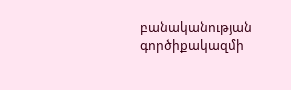բանականության գործիքակազմի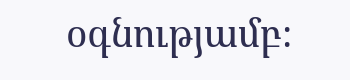օգնությամբ։